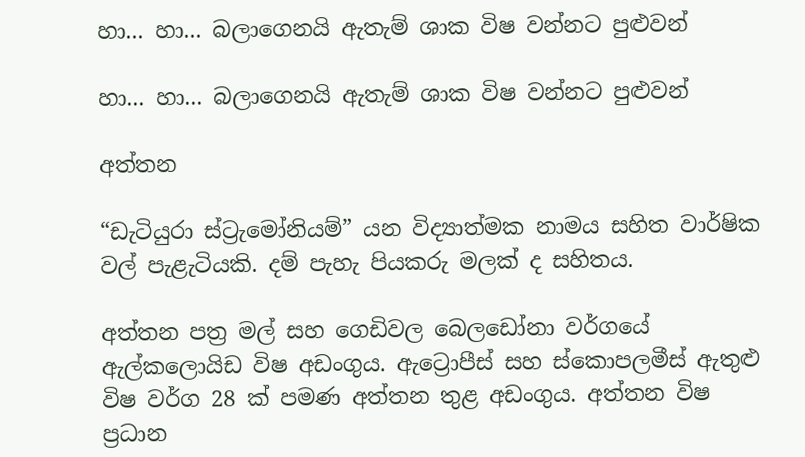හා... හා... බලාගෙනයි ඇතැම් ශාක විෂ වන්නට පුළුවන්

හා... හා... බලාගෙනයි ඇතැම් ශාක විෂ වන්නට පුළුවන්

අත්තන

“ඩැටියුරා ස්ට්‍රැමෝනියම්” යන විද්‍යාත්මක නාමය සහිත වාර්ෂික වල් පැළැටියකි. දම් පැහැ පියකරු මලක් ද සහිතය.

අත්තන පත්‍ර මල් සහ ගෙඩිවල බෙලඩෝනා වර්ගයේ ඇල්කලොයිඩ විෂ අඩංගුය. ඇට්‍රොපීස් සහ ස්කොපලමීස් ඇතුළු විෂ වර්ග 28 ක් පමණ අත්තන තුළ අඩංගුය. අත්තන විෂ ප්‍රධාන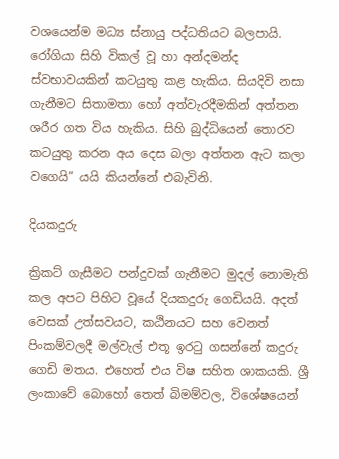වශයෙන්ම මධ්‍ය ස්නායු පද්ධතියට බලපායි. රෝගියා සිහි විකල් වූ හා අන්දමන්ද ස්වභාවයකින් කටයුතු කළ හැකිය. සියදිවි නසා ගැනීමට සිතාමතා හෝ අත්වැරදීමකින් අත්තන ශරීර ගත විය හැකිය. සිහි බුද්ධියෙන් තොරව කටයුතු කරන අය දෙස බලා අත්තන ඇට කලා වගෙයි” යයි කියන්නේ එබැවිනි.

දියකදුරු

ක්‍රිකට් ගැසීමට පන්දුවක් ගැනීමට මුදල් නොමැති කල අපට පිහිට වූයේ දියකදුරු ගෙඩියයි. අදත් වෙසක් උත්සවයට, කඨිනයට සහ වෙනත් පිංකම්වලදී මල්වැල් එතූ ඉරටු ගසන්නේ කදුරු ගෙඩි මතය. එහෙත් එය විෂ සහිත ශාකයකි. ශ්‍රී ලංකාවේ බොහෝ තෙත් බිමම්වල, විශේෂයෙන්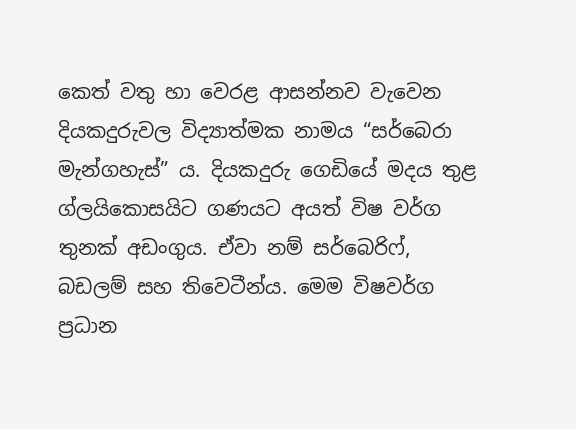කෙත් වතු හා වෙරළ ආසන්නව වැවෙන දියකදුරුවල විද්‍යාත්මක නාමය “සර්බෙරා මැන්ගහැස්” ය. දියකදුරු ගෙඩියේ මදය තුළ ග්ලයිකොසයිට ගණයට අයත් විෂ වර්ග තුනක් අඩංගුය. ඒවා නම් සර්බෙරිෆ්, බඩලම් සහ තිවෙටීන්ය. මෙම විෂවර්ග ප්‍රධාන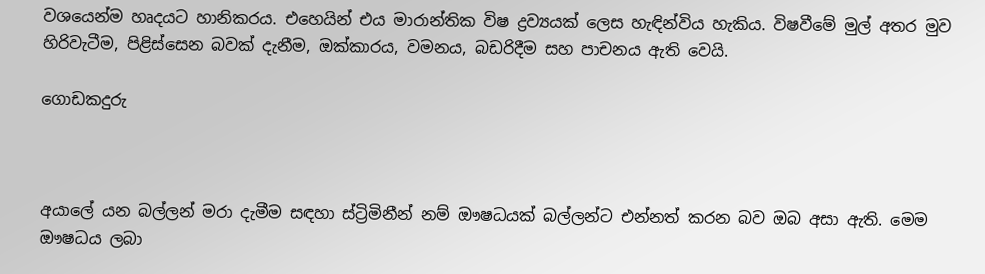වශයෙන්ම හෘදයට හානිකරය. එහෙයින් එය මාරාන්තික විෂ ද්‍රව්‍යයක් ලෙස හැඳින්විය හැකිය. විෂවීමේ මුල් අතර මුව හිරිවැටීම, පිළිස්සෙන බවක් දැනීම, ඔක්කාරය, වමනය, බඩරිදීම සහ පාචනය ඇති වෙයි.

ගොඩකදුරු



අයාලේ යන බල්ලන් මරා දැමීම සඳහා ස්ට්‍රිමිනීන් නම් ඖෂධයක් බල්ලන්ට එන්නත් කරන බව ඔබ අසා ඇති. මෙම ඖෂධය ලබා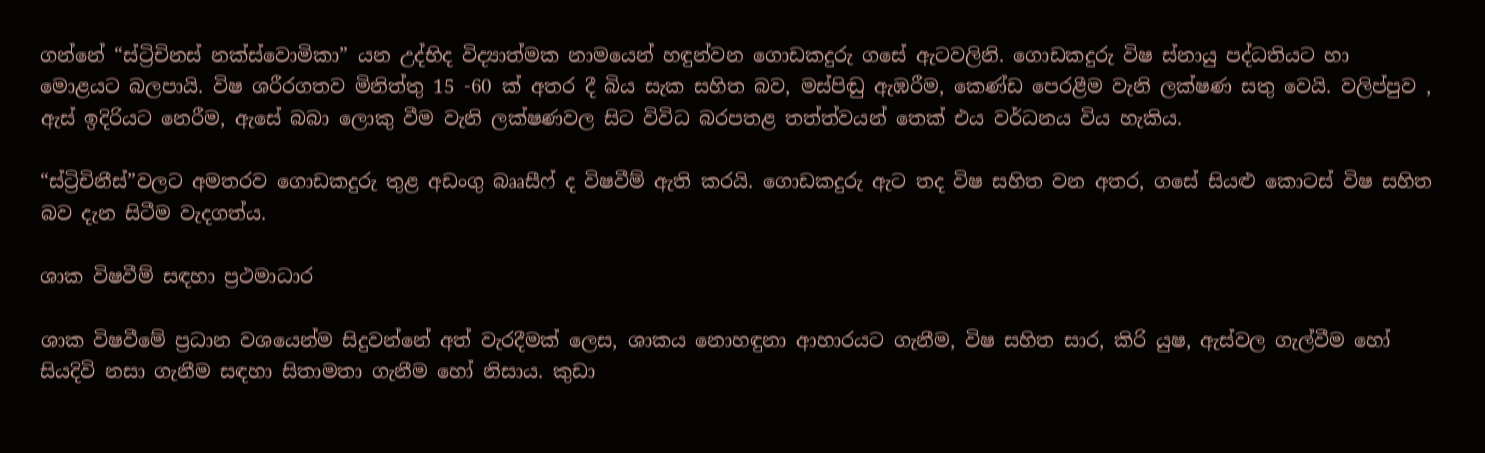ගන්නේ “ස්ට්‍රිචිනස් නක්ස්වොමිකා” යන උද්භිද විද්‍යාත්මක නාමයෙන් හඳුන්වන ගොඩකදුරු ගසේ ඇටවලිනි. ගොඩකදුරු විෂ ස්නායු පද්ධතියට හා මොළයට බලපායි. විෂ ශරීරගතව මිනිත්තු 15 -60 ක් අතර දී බිය සැක සහිත බව, මස්පිඬු ඇඹරීම, කෙණ්ඩ පෙරළීම වැනි ලක්ෂණ සතු වෙයි. වලිප්පුව , ඇස් ඉදිරියට නෙරීම, ඇසේ බබා ලොකු වීම වැනි ලක්ෂණවල සිට විවිධ බරපතළ තත්ත්වයන් තෙක් එය වර්ධනය විය හැකිය.

“ස්ට්‍රිචිනීස්”වලට අමතරව ගොඩකදුරු තුළ අඩංගු බෲසීෆ් ද විෂවීම් ඇති කරයි. ගොඩකදුරු ඇට තද විෂ සහිත වන අතර, ගසේ සියළු කොටස් විෂ සහිත බව දැන සිටීම වැදගත්ය.

ශාක විෂවීම් සඳහා ප්‍රථමාධාර

ශාක විෂවීමේ ප්‍රධාන වශයෙන්ම සිදුවන්නේ අත් වැරදීමක් ලෙස, ශාකය නොහඳුනා ආහාරයට ගැනීම, විෂ සහිත සාර, කිරි යුෂ, ඇස්වල ගැල්වීම හෝ සියදිවි නසා ගැනීම සඳහා සිතාමතා ගැනීම හෝ නිසාය. කුඩා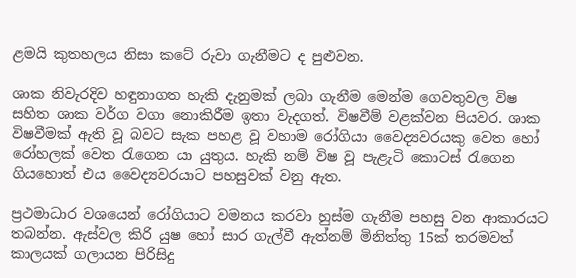ළමයි කුතහලය නිසා කටේ රුවා ගැනීමට ද පුළුවන.

ශාක නිවැරදිව හඳුනාගත හැකි දැනුමක් ලබා ගැනීම මෙන්ම ගෙවතුවල විෂ සහිත ශාක වර්ග වගා නොකිරීම ඉතා වැදගත්. විෂවීම් වළක්වන පියවර. ශාක විෂවීමක් ඇති වූ බවට සැක පහළ වූ වහාම රෝගියා වෛද්‍යවරයකු වෙත හෝ රෝහලක් වෙත රැගෙන යා යුතුය. හැකි නම් විෂ වූ පැළැටි කොටස් රැගෙන ගියහොත් එය වෛද්‍යවරයාට පහසුවක් වනු ඇත.

ප්‍රථමාධාර වශයෙන් රෝගියාට වමනය කරවා හුස්ම ගැනීම පහසු වන ආකාරයට තබන්න. ඇස්වල කිරි යුෂ හෝ සාර ගැල්වී ඇත්නම් මිනිත්තු 15ක් තරමවත් කාලයක් ගලායන පිරිසිදු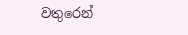වතුරෙන්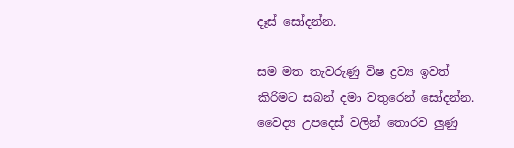දෑස් සෝදන්න.

සම මත තැවරුණු විෂ ද්‍රව්‍ය ඉවත් කිරිමට සබන් දමා වතුරෙන් සෝදන්න. වෛද්‍ය උපදෙස් වලින් තොරව ලුණු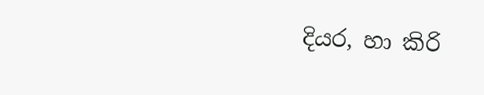දියර, හා කිරි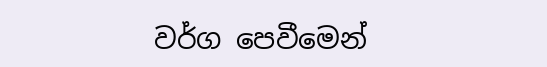වර්ග පෙවීමෙන්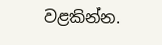වළකින්න.